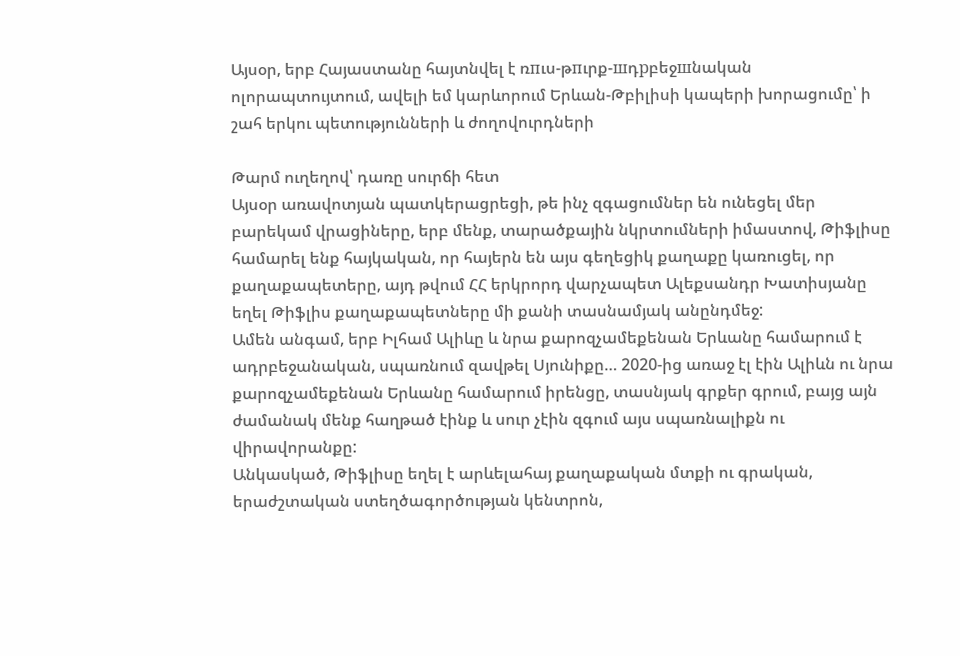Այսօր, երբ Հայաստանը հայտնվել է ռпւս-թпւրք-шդрբեջшնական ոլորապտույտում, ավելի եմ կարևորում Երևան-Թբիլիսի կապերի խորացումը՝ ի շահ երկու պետությունների և ժողովուրդների

Թարմ ուղեղով՝ դառը սուրճի հետ
Այսօր առավոտյան պատկերացրեցի, թե ինչ զգացումներ են ունեցել մեր բարեկամ վրացիները, երբ մենք, տարածքային նկրտումների իմաստով, Թիֆլիսը համարել ենք հայկական, որ հայերն են այս գեղեցիկ քաղաքը կառուցել, որ քաղաքապետերը, այդ թվում ՀՀ երկրորդ վարչապետ Ալեքսանդր Խատիսյանը եղել Թիֆլիս քաղաքապետները մի քանի տասնամյակ անընդմեջ:
Ամեն անգամ, երբ Իլհամ Ալիևը և նրա քարոզչամեքենան Երևանը համարում է ադրբեջանական, սպառնում զավթել Սյունիքը… 2020-ից առաջ էլ էին Ալիևն ու նրա քարոզչամեքենան Երևանը համարում իրենցը, տասնյակ գրքեր գրում, բայց այն ժամանակ մենք հաղթած էինք և սուր չէին զգում այս սպառնալիքն ու վիրավորանքը:
Անկասկած, Թիֆլիսը եղել է արևելահայ քաղաքական մտքի ու գրական, երաժշտական ստեղծագործության կենտրոն,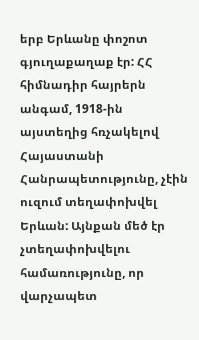երբ Երևանը փոշոտ գյուղաքաղաք էր: ՀՀ հիմնադիր հայրերն անգամ, 1918-ին այստեղից հռչակելով Հայաստանի Հանրապետությունը, չէին ուզում տեղափոխվել Երևան: Այնքան մեծ էր չտեղափոխվելու համառությունը, որ վարչապետ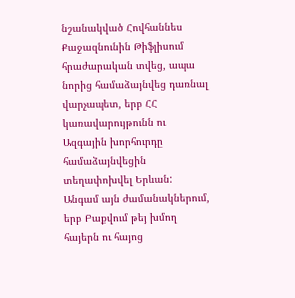նշանակված Հովհաննես Քաջազնունին Թիֆլիսում հրաժարական տվեց, ապա նորից համաձայնվեց դառնալ վարչապետ, երբ ՀՀ կառավարույթունն ու Ազգային խորհուրդը համաձայնվեցին տեղափոխվել Երևան:
Անգամ այն ժամանակներում, երբ Բաքվում թեյ խմող հայերն ու հայոց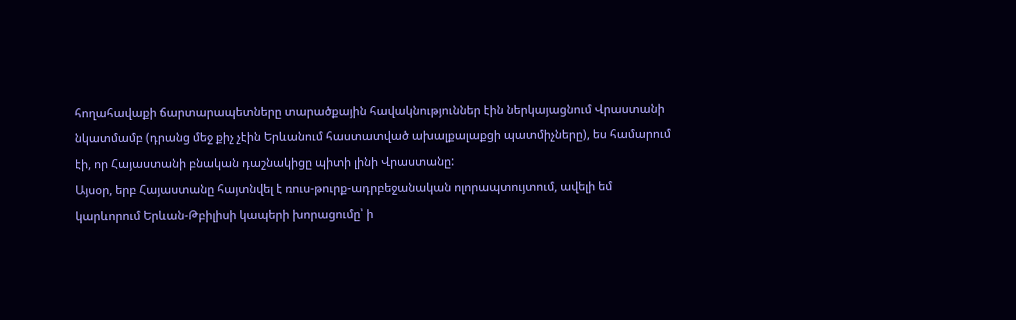հողահավաքի ճարտարապետները տարածքային հավակնություններ էին ներկայացնում Վրաստանի նկատմամբ (դրանց մեջ քիչ չէին Երևանում հաստատված ախալքալաքցի պատմիչները), ես համարում էի, որ Հայաստանի բնական դաշնակիցը պիտի լինի Վրաստանը:
Այսօր, երբ Հայաստանը հայտնվել է ռուս-թուրք-ադրբեջանական ոլորապտույտում, ավելի եմ կարևորում Երևան-Թբիլիսի կապերի խորացումը՝ ի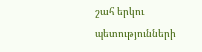շահ երկու պետությունների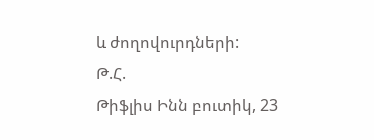և ժողովուրդների:
Թ.Հ.
Թիֆլիս Ինն բուտիկ, 23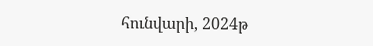հունվարի, 2024թ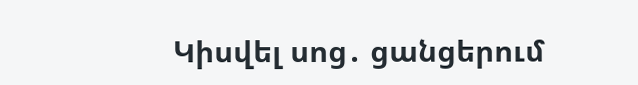Կիսվել սոց․ ցանցերում